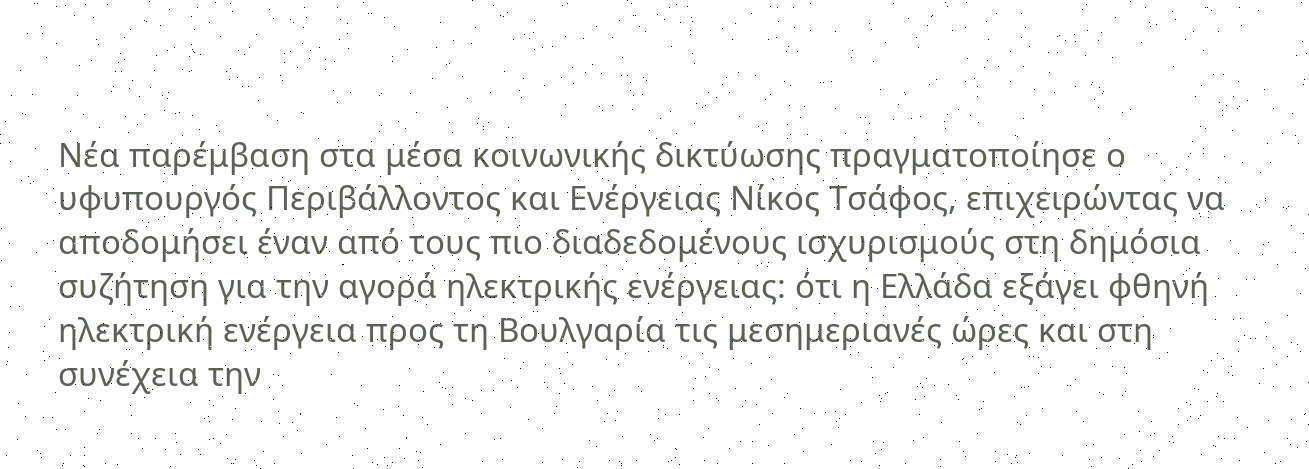Νέα παρέμβαση στα μέσα κοινωνικής δικτύωσης πραγματοποίησε ο υφυπουργός Περιβάλλοντος και Ενέργειας Νίκος Τσάφος, επιχειρώντας να αποδομήσει έναν από τους πιο διαδεδομένους ισχυρισμούς στη δημόσια συζήτηση για την αγορά ηλεκτρικής ενέργειας: ότι η Ελλάδα εξάγει φθηνή ηλεκτρική ενέργεια προς τη Βουλγαρία τις μεσημεριανές ώρες και στη συνέχεια την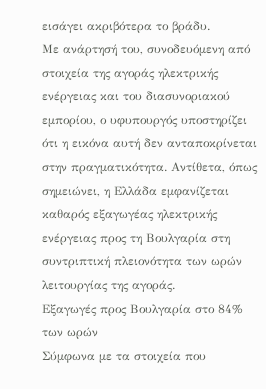εισάγει ακριβότερα το βράδυ.
Με ανάρτησή του, συνοδευόμενη από στοιχεία της αγοράς ηλεκτρικής ενέργειας και του διασυνοριακού εμπορίου, ο υφυπουργός υποστηρίζει ότι η εικόνα αυτή δεν ανταποκρίνεται στην πραγματικότητα. Αντίθετα, όπως σημειώνει, η Ελλάδα εμφανίζεται καθαρός εξαγωγέας ηλεκτρικής ενέργειας προς τη Βουλγαρία στη συντριπτική πλειονότητα των ωρών λειτουργίας της αγοράς.
Εξαγωγές προς Βουλγαρία στο 84% των ωρών
Σύμφωνα με τα στοιχεία που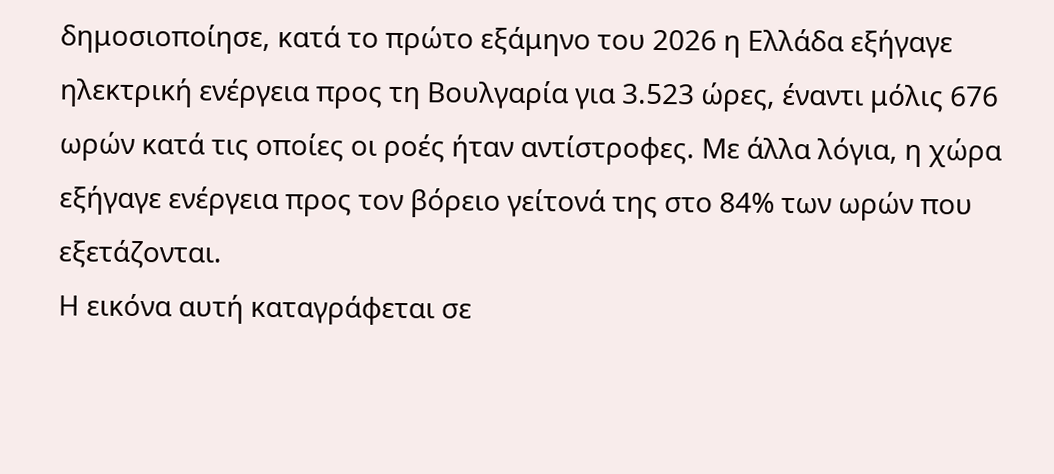δημοσιοποίησε, κατά το πρώτο εξάμηνο του 2026 η Ελλάδα εξήγαγε ηλεκτρική ενέργεια προς τη Βουλγαρία για 3.523 ώρες, έναντι μόλις 676 ωρών κατά τις οποίες οι ροές ήταν αντίστροφες. Με άλλα λόγια, η χώρα εξήγαγε ενέργεια προς τον βόρειο γείτονά της στο 84% των ωρών που εξετάζονται.
Η εικόνα αυτή καταγράφεται σε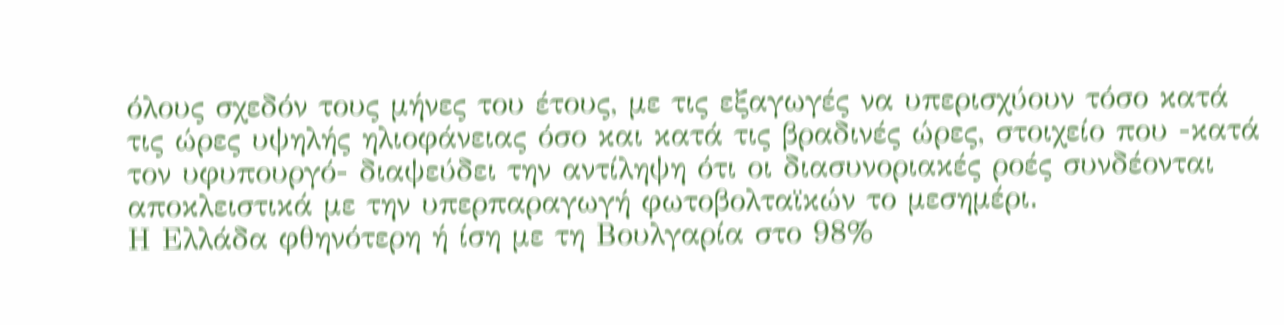όλους σχεδόν τους μήνες του έτους, με τις εξαγωγές να υπερισχύουν τόσο κατά τις ώρες υψηλής ηλιοφάνειας όσο και κατά τις βραδινές ώρες, στοιχείο που -κατά τον υφυπουργό- διαψεύδει την αντίληψη ότι οι διασυνοριακές ροές συνδέονται αποκλειστικά με την υπερπαραγωγή φωτοβολταϊκών το μεσημέρι.
Η Ελλάδα φθηνότερη ή ίση με τη Βουλγαρία στο 98%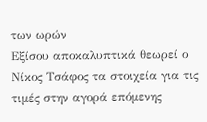των ωρών
Εξίσου αποκαλυπτικά θεωρεί ο Νίκος Τσάφος τα στοιχεία για τις τιμές στην αγορά επόμενης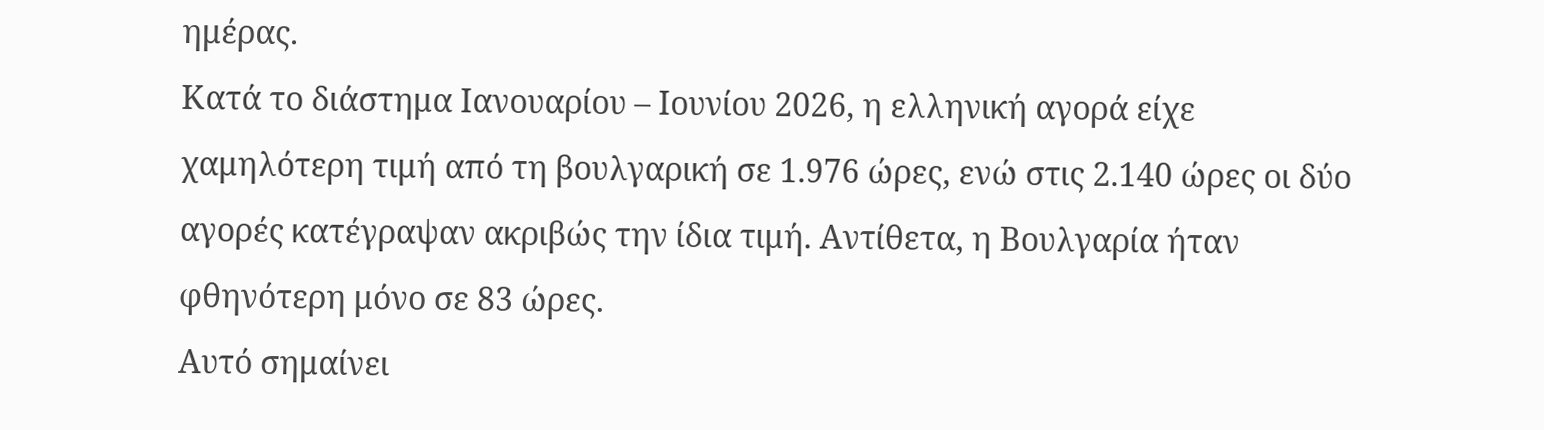ημέρας.
Κατά το διάστημα Ιανουαρίου – Ιουνίου 2026, η ελληνική αγορά είχε χαμηλότερη τιμή από τη βουλγαρική σε 1.976 ώρες, ενώ στις 2.140 ώρες οι δύο αγορές κατέγραψαν ακριβώς την ίδια τιμή. Αντίθετα, η Βουλγαρία ήταν φθηνότερη μόνο σε 83 ώρες.
Αυτό σημαίνει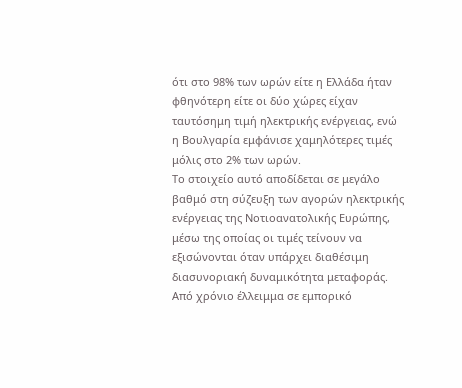ότι στο 98% των ωρών είτε η Ελλάδα ήταν φθηνότερη είτε οι δύο χώρες είχαν ταυτόσημη τιμή ηλεκτρικής ενέργειας, ενώ η Βουλγαρία εμφάνισε χαμηλότερες τιμές μόλις στο 2% των ωρών.
Το στοιχείο αυτό αποδίδεται σε μεγάλο βαθμό στη σύζευξη των αγορών ηλεκτρικής ενέργειας της Νοτιοανατολικής Ευρώπης, μέσω της οποίας οι τιμές τείνουν να εξισώνονται όταν υπάρχει διαθέσιμη διασυνοριακή δυναμικότητα μεταφοράς.
Από χρόνιο έλλειμμα σε εμπορικό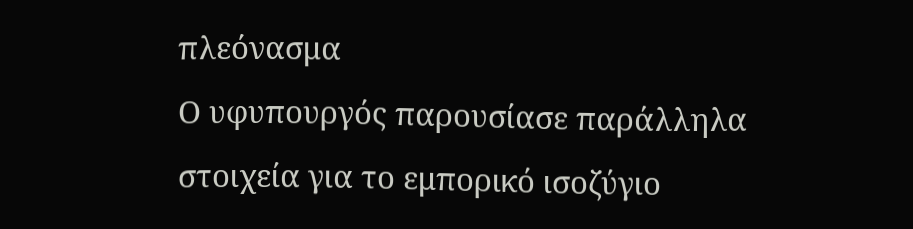πλεόνασμα
Ο υφυπουργός παρουσίασε παράλληλα στοιχεία για το εμπορικό ισοζύγιο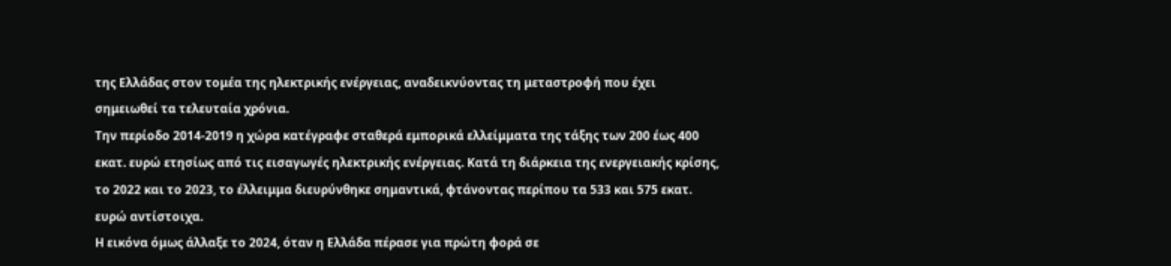της Ελλάδας στον τομέα της ηλεκτρικής ενέργειας, αναδεικνύοντας τη μεταστροφή που έχει σημειωθεί τα τελευταία χρόνια.
Την περίοδο 2014-2019 η χώρα κατέγραφε σταθερά εμπορικά ελλείμματα της τάξης των 200 έως 400 εκατ. ευρώ ετησίως από τις εισαγωγές ηλεκτρικής ενέργειας. Κατά τη διάρκεια της ενεργειακής κρίσης, το 2022 και το 2023, το έλλειμμα διευρύνθηκε σημαντικά, φτάνοντας περίπου τα 533 και 575 εκατ. ευρώ αντίστοιχα.
Η εικόνα όμως άλλαξε το 2024, όταν η Ελλάδα πέρασε για πρώτη φορά σε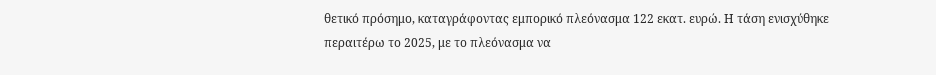θετικό πρόσημο, καταγράφοντας εμπορικό πλεόνασμα 122 εκατ. ευρώ. Η τάση ενισχύθηκε περαιτέρω το 2025, με το πλεόνασμα να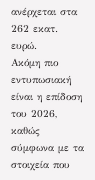ανέρχεται στα 262 εκατ. ευρώ.
Ακόμη πιο εντυπωσιακή είναι η επίδοση του 2026, καθώς σύμφωνα με τα στοιχεία που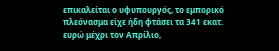επικαλείται ο υφυπουργός, το εμπορικό πλεόνασμα είχε ήδη φτάσει τα 341 εκατ. ευρώ μέχρι τον Απρίλιο,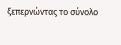ξεπερνώντας το σύνολο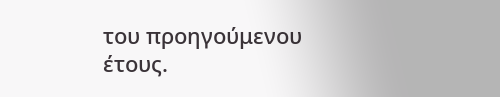του προηγούμενου έτους.